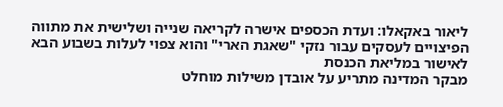ליאור באקאלו: ועדת הכספים אישרה לקריאה שנייה ושלישית את מתווה הפיצויים לעסקים עבור נזקי "שאגת הארי" והוא צפוי לעלות בשבוע הבא לאישור במליאת הכנסת
מבקר המדינה מתריע על אובדן משילות מוחלט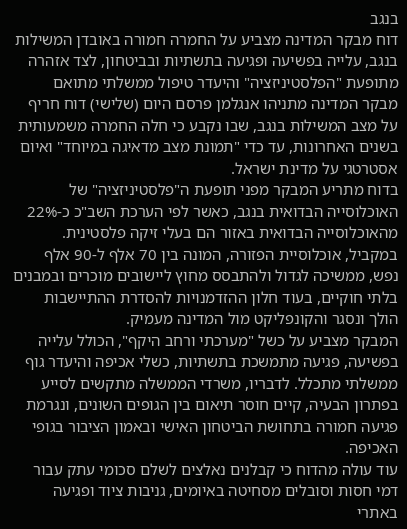בנגב
דוח מבקר המדינה מצביע על החמרה חמורה באובדן המשילות בנגב, עלייה בפשיעה ופגיעה בתשתיות ובביטחון, לצד אזהרה מתופעת "הפלסטיניזציה" והיעדר טיפול ממשלתי מתואם
מבקר המדינה מתניהו אנגלמן פרסם היום (שלישי) דוח חריף על מצב המשילות בנגב, שבו נקבע כי חלה החמרה משמעותית בשנים האחרונות, עד כדי "תמונת מצב מדאיגה במיוחד" ואיום אסטרטגי על מדינת ישראל.
בדוח מתריע המבקר מפני תופעת ה"פלסטיניזציה" של האוכלוסייה הבדואית בנגב, כאשר לפי הערכת השב"כ כ-22% מהאוכלוסייה הבדואית באזור הם בעלי זיקה פלסטינית. במקביל, אוכלוסיית הפזורה, המונה בין 70 אלף ל-90 אלף נפש, ממשיכה לגדול ולהתבסס מחוץ ליישובים מוכרים ובמבנים בלתי חוקיים, בעוד חלון ההזדמנויות להסדרת ההתיישבות הולך ונסגר והקונפליקט מול המדינה מעמיק.
המבקר מצביע על כשל "מערכתי ורחב היקף", הכולל עלייה בפשיעה, פגיעה מתמשכת בתשתיות, כשלי אכיפה והיעדר גוף ממשלתי מתכלל. לדבריו, משרדי הממשלה מתקשים לסייע בפתרון הבעיה, קיים חוסר תיאום בין הגופים השונים, ונגרמת פגיעה חמורה בתחושת הביטחון האישי ובאמון הציבור בגופי האכיפה.
עוד עולה מהדוח כי קבלנים נאלצים לשלם סכומי עתק עבור דמי חסות וסובלים מסחיטה באיומים, גניבות ציוד ופגיעה באתרי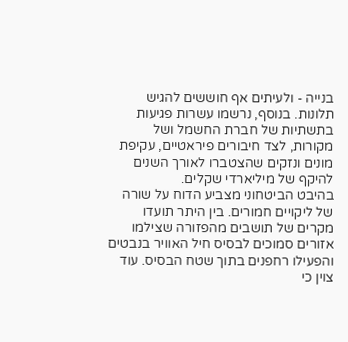בנייה - ולעיתים אף חוששים להגיש תלונות. בנוסף, נרשמו עשרות פגיעות בתשתיות של חברת החשמל ושל מקורות, לצד חיבורים פיראטיים, עקיפת מונים ונזקים שהצטברו לאורך השנים להיקף של מיליארדי שקלים.
בהיבט הביטחוני מצביע הדוח על שורה של ליקויים חמורים. בין היתר תועדו מקרים של תושבים מהפזורה שצילמו אזורים סמוכים לבסיס חיל האוויר בנבטים והפעילו רחפנים בתוך שטח הבסיס. עוד צוין כי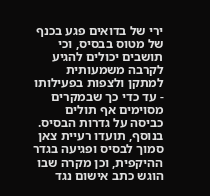ירי של בדואים פגע בכנף של מטוס בבסיס, וכי תושבים יכולים להגיע לקרבה משמעותית למתקן ולצפות בפעילותו - עד כדי כך שבמקרים מסוימים אף תולים כביסה על גדרות הבסיס. בנוסף, תועדו רעיית צאן סמוך לבסיס ופגיעה בגדר ההיקפית, וכן מקרה שבו הוגש כתב אישום נגד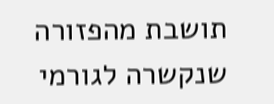תושבת מהפזורה שנקשרה לגורמי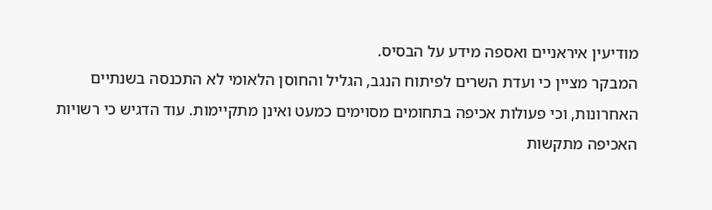מודיעין איראניים ואספה מידע על הבסיס.
המבקר מציין כי ועדת השרים לפיתוח הנגב, הגליל והחוסן הלאומי לא התכנסה בשנתיים האחרונות, וכי פעולות אכיפה בתחומים מסוימים כמעט ואינן מתקיימות. עוד הדגיש כי רשויות האכיפה מתקשות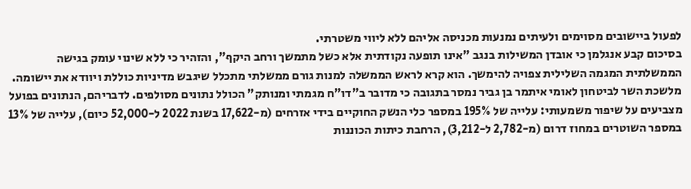לפעול ביישובים מסוימים ולעיתים נמנעות מכניסה אליהם ללא ליווי משטרתי.
בסיכום קבע אנגלמן כי אובדן המשילות בנגב "אינו תופעה נקודתית אלא כשל מתמשך ורחב היקף", והזהיר כי ללא שינוי עומק בגישה הממשלתית המגמה השלילית צפויה להימשך. הוא קרא לראש הממשלה למנות גורם ממשלתי מתכלל שיגבש מדיניות כוללת ויוודא את יישומה.
מלשכת השר לביטחון לאומי איתמר בן גביר נמסר בתגובה כי מדובר ב"דו"ח מגמתי ומנותק" הכולל נתונים מסולפים. לדבריהם, הנתונים בפועל מצביעים על שיפור משמעותי: עלייה של 195% במספר כלי הנשק החוקיים בידי אזרחים (מ-17,622 בשנת 2022 ל-52,000 כיום), עלייה של 13% במספר השוטרים במחוז דרום (מ-2,782 ל-3,212), הרחבת כיתות הכוננות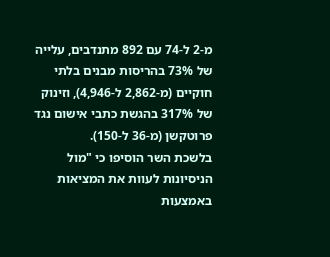מ-2 ל-74 עם 892 מתנדבים, עלייה של 73% בהריסות מבנים בלתי חוקיים (מ-2,862 ל-4,946), וזינוק של 317% בהגשת כתבי אישום נגד פרוטקשן (מ-36 ל-150).
בלשכת השר הוסיפו כי "מול הניסיונות לעוות את המציאות באמצעות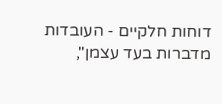דוחות חלקיים - העובדות מדברות בעד עצמן",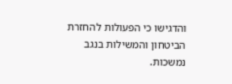והדגישו כי הפעולות להחזרת הביטחון והמשילות בנגב נמשכות.